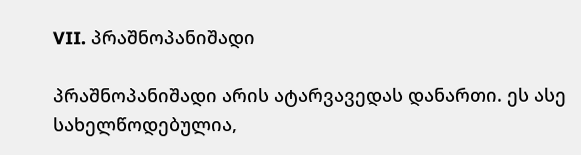VII. პრაშნოპანიშადი

პრაშნოპანიშადი არის ატარვავედას დანართი. ეს ასე სახელწოდებულია,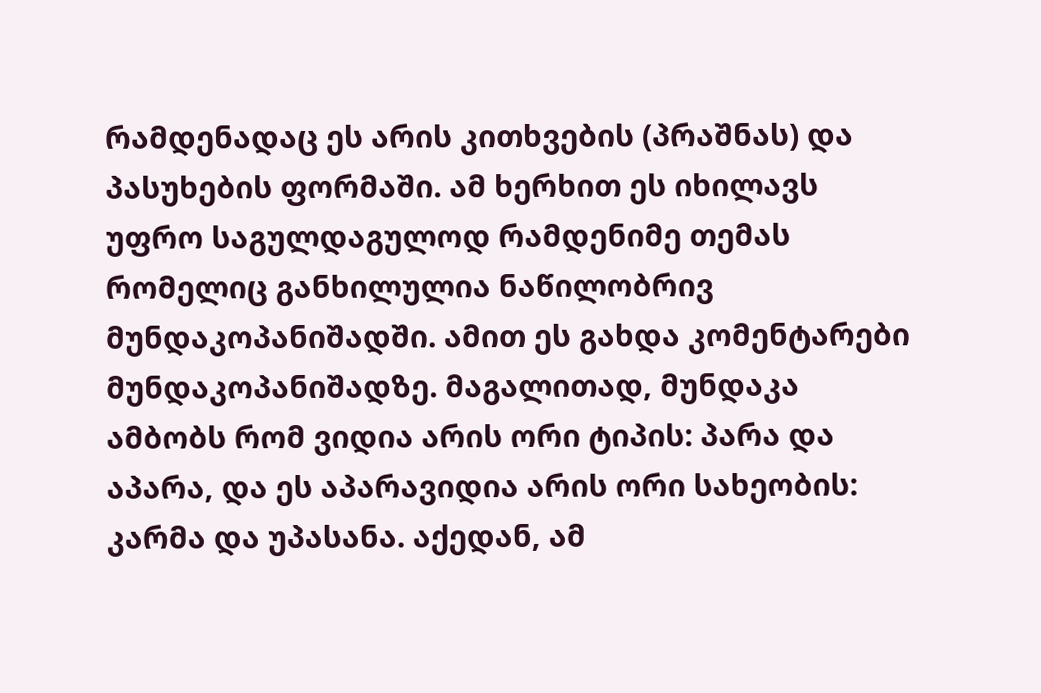რამდენადაც ეს არის კითხვების (პრაშნას) და პასუხების ფორმაში. ამ ხერხით ეს იხილავს უფრო საგულდაგულოდ რამდენიმე თემას რომელიც განხილულია ნაწილობრივ მუნდაკოპანიშადში. ამით ეს გახდა კომენტარები მუნდაკოპანიშადზე. მაგალითად, მუნდაკა ამბობს რომ ვიდია არის ორი ტიპის: პარა და აპარა, და ეს აპარავიდია არის ორი სახეობის: კარმა და უპასანა. აქედან, ამ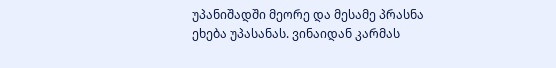უპანიშადში მეორე და მესამე პრასნა ეხება უპასანას. ვინაიდან კარმას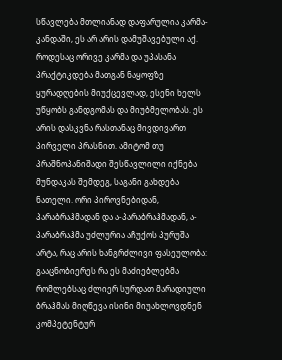სწავლება მთლიანად დაფარულია კარმა-კანდაში, ეს არ არის დამუშავებული აქ. როდესაც ორივე კარმა და უპასანა პრაქტიკდება მათგან ნაყოფზე ყურადღების მიუქცევლად, ესენი ხელს უწყობს განდგომას და მიუბმელობას. ეს არის დასკვნა რასთანაც მივდივართ პირველი პრასნით. ამიტომ თუ პრაშნოპანიშადი შესწავლილი იქნება მუნდაკას შემდეგ, საგანი გახდება ნათელი. ორი პიროვნებიდან, პარაბრაჰმადან და ა-პარაბრაჰმადან, ა-პარაბრაჰმა უძლურია აჩუქოს პურუშა არტა, რაც არის ხანგრძლივი ფასეულობა: გააცნობიერეს რა ეს მაძიებლებმა რომლებსაც ძლიერ სურდათ მარადიული ბრაჰმას მიღწევა ისინი მიუახლოვდნენ კომპეტენტურ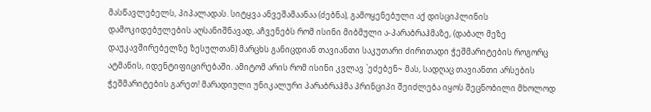მასწავლებელს, პიპალადას. სიტყვა ანვეშამაანაა (ძებნა), გამოყენებული აქ დისციპლინის დამოკიდებულების აღსანიშნავად, აჩვენებს რომ ისინი მიბმული ა-პარაბრაჰმაზე, (დაბალ მეზე დაუკავშირებელზე ზესულთან) მარცხს განიცდიან თავიანთი საკუთარი ძირითადი ჭეშმარიტების როგორც ატმანის, იდენტიფიცირებაში. ამიტომ არის რომ ისინი კვლავ `ეძებენ~ მას, სადღაც თავიანთი არსების ჭეშმარიტების გარეთ! მარადიული უნიკალური პარაბრაჰმა პრინციპი შეიძლება იყოს შეცნობილი მხოლოდ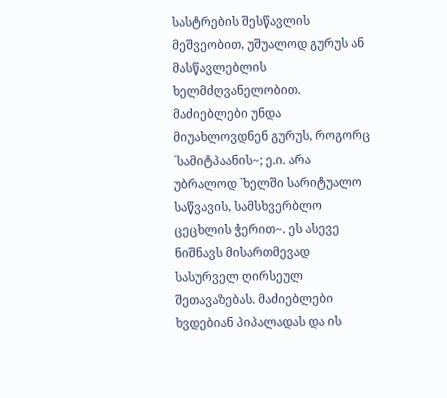სასტრების შესწავლის მეშვეობით, უშუალოდ გურუს ან მასწავლებლის ხელმძღვანელობით. მაძიებლები უნდა მიუახლოვდნენ გურუს, როგორც `სამიტპაანის~; ე.ი. არა უბრალოდ `ხელში სარიტუალო საწვავის, სამსხვერბლო ცეცხლის ჭერით~. ეს ასევე ნიშნავს მისართმევად სასურველ ღირსეულ შეთავაზებას. მაძიებლები ხვდებიან პიპალადას და ის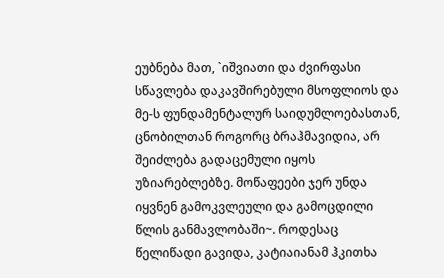ეუბნება მათ, `იშვიათი და ძვირფასი სწავლება დაკავშირებული მსოფლიოს და მე-ს ფუნდამენტალურ საიდუმლოებასთან, ცნობილთან როგორც ბრაჰმავიდია, არ შეიძლება გადაცემული იყოს უზიარებლებზე. მოწაფეები ჯერ უნდა იყვნენ გამოკვლეული და გამოცდილი წლის განმავლობაში~. როდესაც წელიწადი გავიდა, კატიაიანამ ჰკითხა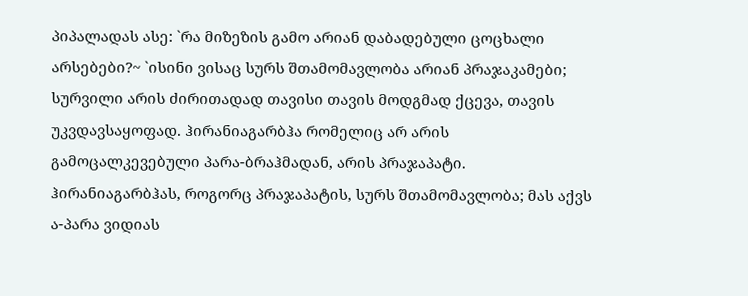პიპალადას ასე: `რა მიზეზის გამო არიან დაბადებული ცოცხალი არსებები?~ `ისინი ვისაც სურს შთამომავლობა არიან პრაჯაკამები; სურვილი არის ძირითადად თავისი თავის მოდგმად ქცევა, თავის უკვდავსაყოფად. ჰირანიაგარბჰა რომელიც არ არის გამოცალკევებული პარა-ბრაჰმადან, არის პრაჯაპატი. ჰირანიაგარბჰას, როგორც პრაჯაპატის, სურს შთამომავლობა; მას აქვს ა-პარა ვიდიას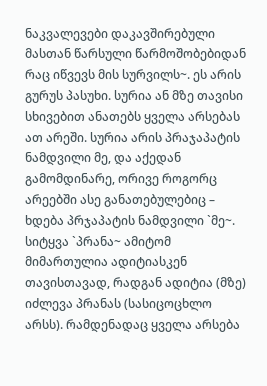ნაკვალევები დაკავშირებული მასთან წარსული წარმოშობებიდან რაც იწვევს მის სურვილს~. ეს არის გურუს პასუხი. სურია ან მზე თავისი სხივებით ანათებს ყველა არსებას ათ არეში. სურია არის პრაჯაპატის ნამდვილი მე, და აქედან გამომდინარე, ორივე როგორც არეებში ასე განათებულებიც – ხდება პრჯაპატის ნამდვილი `მე~. სიტყვა `პრანა~ ამიტომ მიმართულია ადიტიასკენ თავისთავად, რადგან ადიტია (მზე) იძლევა პრანას (სასიცოცხლო არსს). რამდენადაც ყველა არსება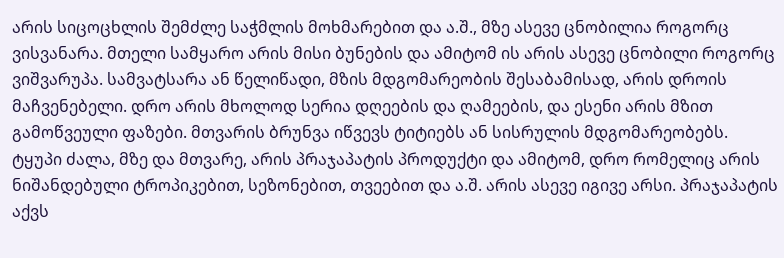არის სიცოცხლის შემძლე საჭმლის მოხმარებით და ა.შ., მზე ასევე ცნობილია როგორც ვისვანარა. მთელი სამყარო არის მისი ბუნების და ამიტომ ის არის ასევე ცნობილი როგორც ვიშვარუპა. სამვატსარა ან წელიწადი, მზის მდგომარეობის შესაბამისად, არის დროის მაჩვენებელი. დრო არის მხოლოდ სერია დღეების და ღამეების, და ესენი არის მზით გამოწვეული ფაზები. მთვარის ბრუნვა იწვევს ტიტიებს ან სისრულის მდგომარეობებს. ტყუპი ძალა, მზე და მთვარე, არის პრაჯაპატის პროდუქტი და ამიტომ, დრო რომელიც არის ნიშანდებული ტროპიკებით, სეზონებით, თვეებით და ა.შ. არის ასევე იგივე არსი. პრაჯაპატის აქვს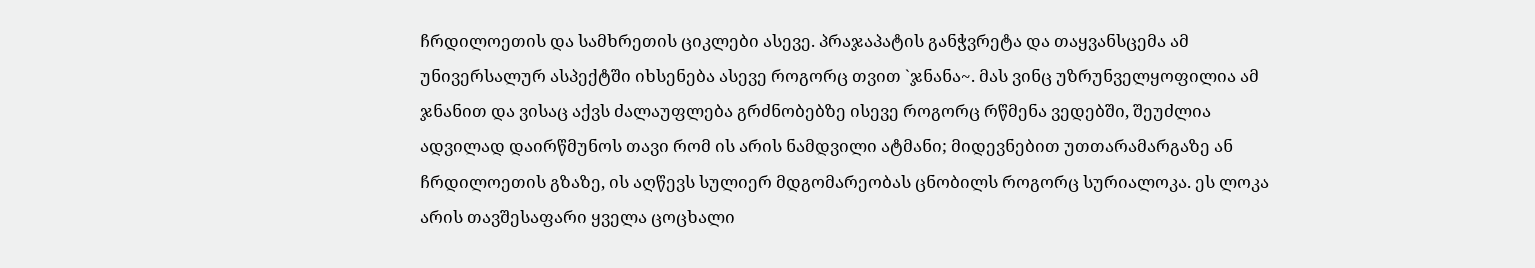ჩრდილოეთის და სამხრეთის ციკლები ასევე. პრაჯაპატის განჭვრეტა და თაყვანსცემა ამ უნივერსალურ ასპექტში იხსენება ასევე როგორც თვით `ჯნანა~. მას ვინც უზრუნველყოფილია ამ ჯნანით და ვისაც აქვს ძალაუფლება გრძნობებზე ისევე როგორც რწმენა ვედებში, შეუძლია ადვილად დაირწმუნოს თავი რომ ის არის ნამდვილი ატმანი; მიდევნებით უთთარამარგაზე ან ჩრდილოეთის გზაზე, ის აღწევს სულიერ მდგომარეობას ცნობილს როგორც სურიალოკა. ეს ლოკა არის თავშესაფარი ყველა ცოცხალი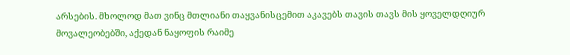არსების. მხოლოდ მათ ვინც მთლიანი თაყვანისცემით აკავებს თავის თავს მის ყოველდღიურ მოვალეობებში, აქედან ნაყოფის რაიმე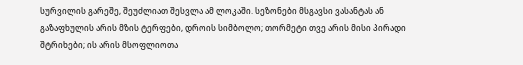სურვილის გარეშე, შეუძლიათ შესვლა ამ ლოკაში. სეზონები მსგავსი ვასანტას ან გაზაფხულის არის მზის ტერფები, დროის სიმბოლო; თორმეტი თვე არის მისი პირადი შტრიხები; ის არის მსოფლიოთა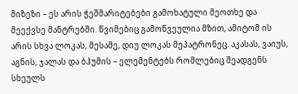მიზეზი – ეს არის ჭეშმარიტებები გამოხატული მეოთხე და მეექვსე მანტრებში. წვიმებიც გამოწვეულია მზით, ამიტომ ის არის სხვა ლოკას, მესამე, დიუ ლოკას მეპატრონეც. აკასას, ვაიუს, აგნის, ჯალას და ბჰუმის – ელემენტებს რომლებიც შეადგენს სხეულს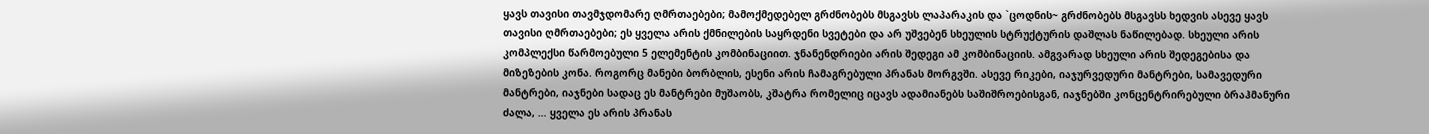ყავს თავისი თავმჯდომარე ღმრთაებები; მამოქმედებელ გრძნობებს მსგავსს ლაპარაკის და `ცოდნის~ გრძნობებს მსგავსს ხედვის ასევე ყავს თავისი ღმრთაებები; ეს ყველა არის ქმნილების საყრდენი სვეტები და არ უშვებენ სხეულის სტრუქტურის დაშლას ნაწილებად. სხეული არის კომპლექსი წარმოებული 5 ელემენტის კომბინაციით. ჯნანენდრიები არის შედეგი ამ კომბინაციის. ამგვარად სხეული არის შედეგებისა და მიზეზების კონა. როგორც მანები ბორბლის, ესენი არის ჩამაგრებული პრანას მორგვში. ასევე რიკები, იაჯურვედური მანტრები, სამავედური მანტრები, იაჯნები სადაც ეს მანტრები მუშაობს, კშატრა რომელიც იცავს ადამიანებს საშიშროებისგან, იაჯნებში კონცენტრირებული ბრაჰმანური ძალა, … ყველა ეს არის პრანას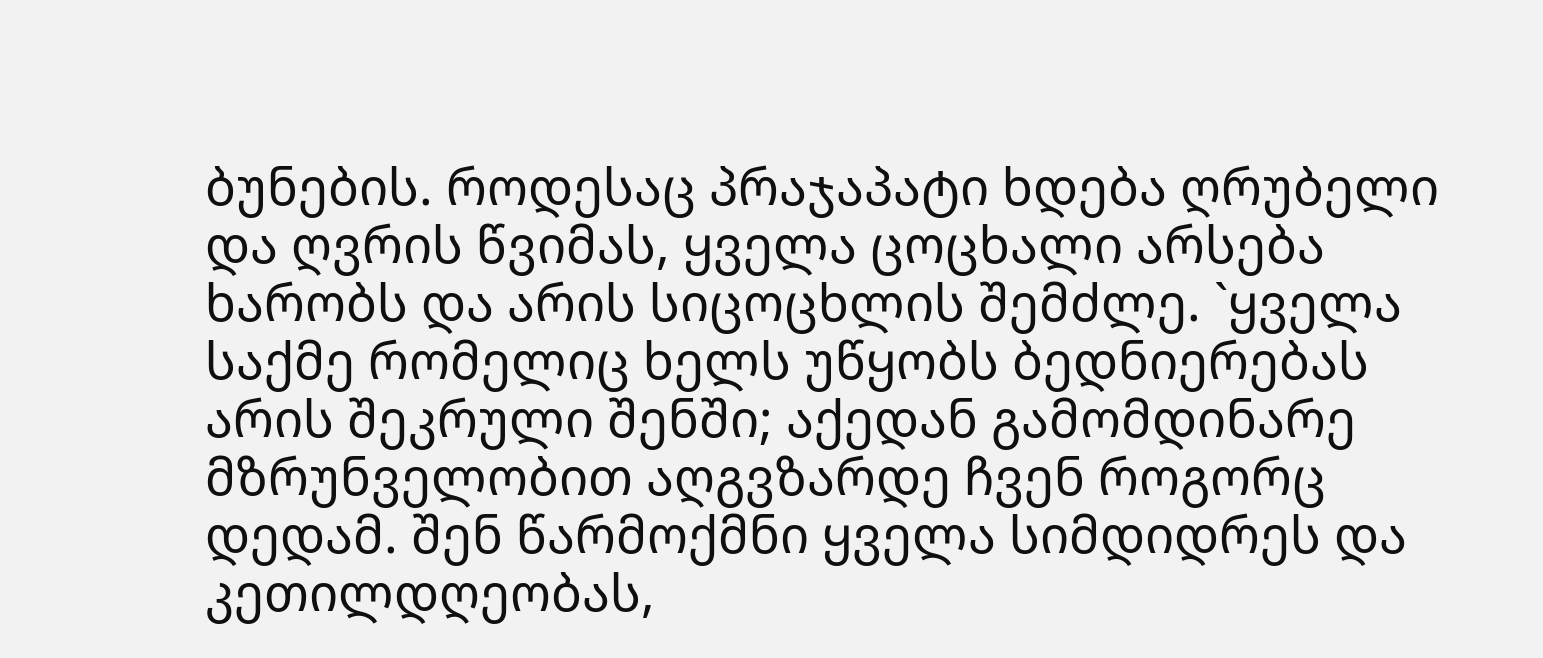ბუნების. როდესაც პრაჯაპატი ხდება ღრუბელი და ღვრის წვიმას, ყველა ცოცხალი არსება ხარობს და არის სიცოცხლის შემძლე. `ყველა საქმე რომელიც ხელს უწყობს ბედნიერებას არის შეკრული შენში; აქედან გამომდინარე მზრუნველობით აღგვზარდე ჩვენ როგორც დედამ. შენ წარმოქმნი ყველა სიმდიდრეს და კეთილდღეობას,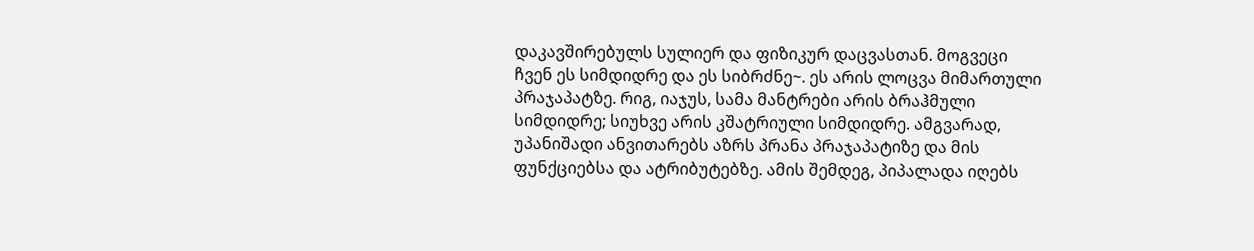დაკავშირებულს სულიერ და ფიზიკურ დაცვასთან. მოგვეცი ჩვენ ეს სიმდიდრე და ეს სიბრძნე~. ეს არის ლოცვა მიმართული პრაჯაპატზე. რიგ, იაჯუს, სამა მანტრები არის ბრაჰმული სიმდიდრე; სიუხვე არის კშატრიული სიმდიდრე. ამგვარად, უპანიშადი ანვითარებს აზრს პრანა პრაჯაპატიზე და მის ფუნქციებსა და ატრიბუტებზე. ამის შემდეგ, პიპალადა იღებს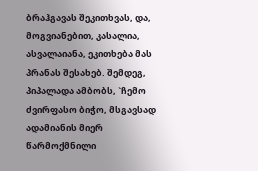ბრაჰგავას შეკითხვას, და, მოგვიანებით, კასალია, ასვალაიანა, ეკითხება მას პრანას შესახებ. შემდეგ, პიპალადა ამბობს, `ჩემო ძვირფასო ბიჭო, მსგავსად ადამიანის მიერ წარმოქმნილი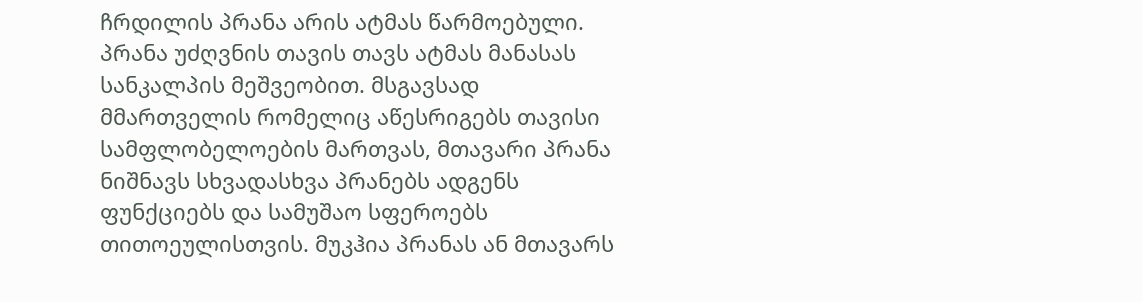ჩრდილის პრანა არის ატმას წარმოებული. პრანა უძღვნის თავის თავს ატმას მანასას სანკალპის მეშვეობით. მსგავსად მმართველის რომელიც აწესრიგებს თავისი სამფლობელოების მართვას, მთავარი პრანა ნიშნავს სხვადასხვა პრანებს ადგენს ფუნქციებს და სამუშაო სფეროებს თითოეულისთვის. მუკჰია პრანას ან მთავარს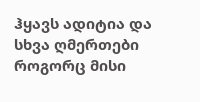ჰყავს ადიტია და სხვა ღმერთები როგორც მისი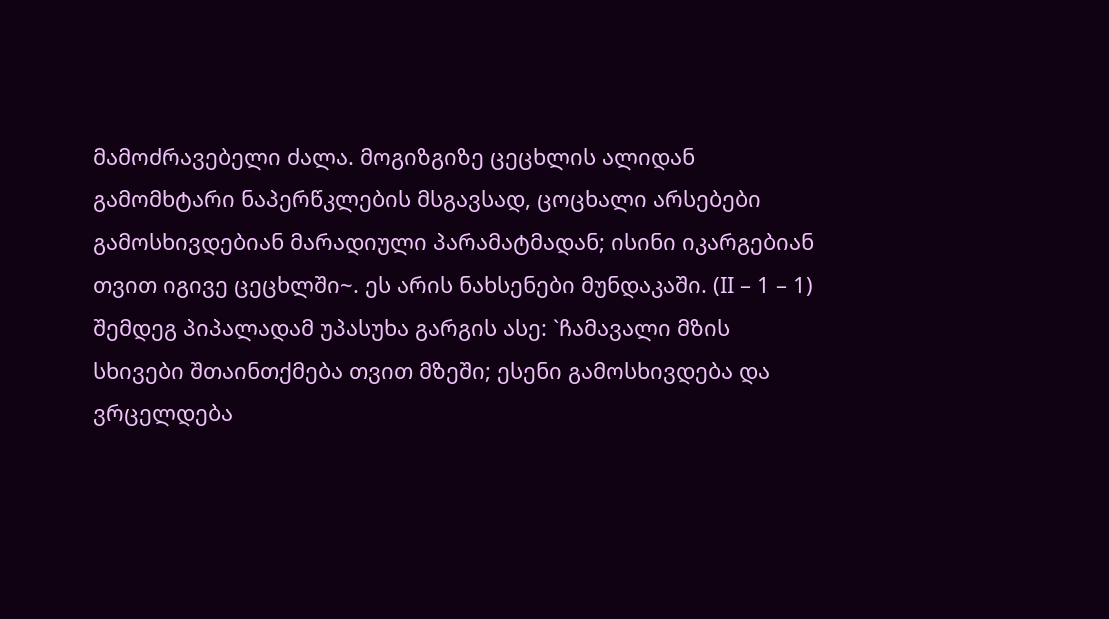მამოძრავებელი ძალა. მოგიზგიზე ცეცხლის ალიდან გამომხტარი ნაპერწკლების მსგავსად, ცოცხალი არსებები გამოსხივდებიან მარადიული პარამატმადან; ისინი იკარგებიან თვით იგივე ცეცხლში~. ეს არის ნახსენები მუნდაკაში. (II – 1 – 1) შემდეგ პიპალადამ უპასუხა გარგის ასე: `ჩამავალი მზის სხივები შთაინთქმება თვით მზეში; ესენი გამოსხივდება და ვრცელდება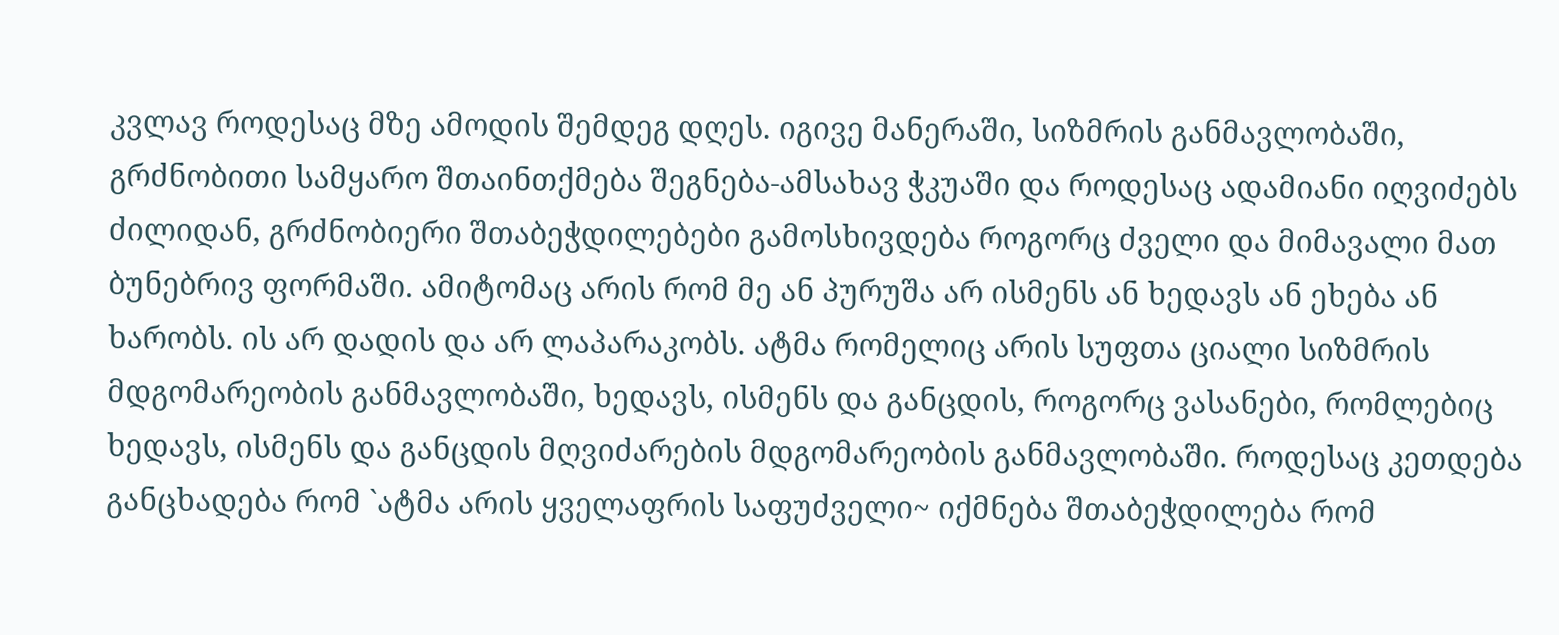კვლავ როდესაც მზე ამოდის შემდეგ დღეს. იგივე მანერაში, სიზმრის განმავლობაში, გრძნობითი სამყარო შთაინთქმება შეგნება-ამსახავ ჭკუაში და როდესაც ადამიანი იღვიძებს ძილიდან, გრძნობიერი შთაბეჭდილებები გამოსხივდება როგორც ძველი და მიმავალი მათ ბუნებრივ ფორმაში. ამიტომაც არის რომ მე ან პურუშა არ ისმენს ან ხედავს ან ეხება ან ხარობს. ის არ დადის და არ ლაპარაკობს. ატმა რომელიც არის სუფთა ციალი სიზმრის მდგომარეობის განმავლობაში, ხედავს, ისმენს და განცდის, როგორც ვასანები, რომლებიც ხედავს, ისმენს და განცდის მღვიძარების მდგომარეობის განმავლობაში. როდესაც კეთდება განცხადება რომ `ატმა არის ყველაფრის საფუძველი~ იქმნება შთაბეჭდილება რომ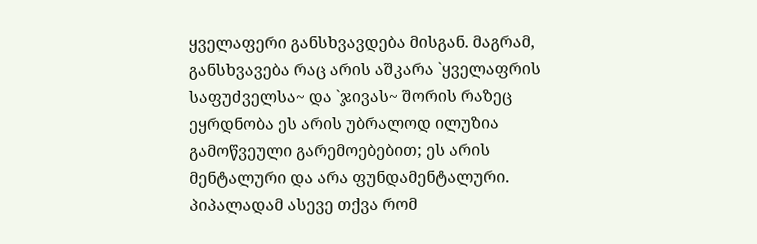ყველაფერი განსხვავდება მისგან. მაგრამ, განსხვავება რაც არის აშკარა `ყველაფრის საფუძველსა~ და `ჯივას~ შორის რაზეც ეყრდნობა ეს არის უბრალოდ ილუზია გამოწვეული გარემოებებით; ეს არის მენტალური და არა ფუნდამენტალური. პიპალადამ ასევე თქვა რომ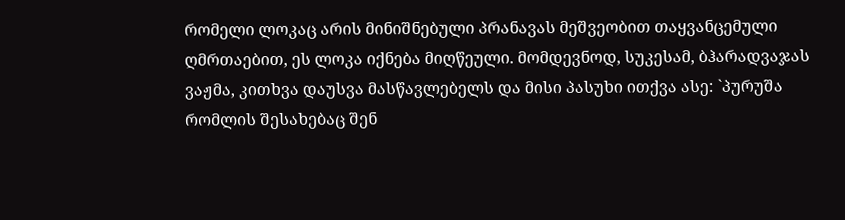რომელი ლოკაც არის მინიშნებული პრანავას მეშვეობით თაყვანცემული ღმრთაებით, ეს ლოკა იქნება მიღწეული. მომდევნოდ, სუკესამ, ბჰარადვაჯას ვაჟმა, კითხვა დაუსვა მასწავლებელს და მისი პასუხი ითქვა ასე: `პურუშა რომლის შესახებაც შენ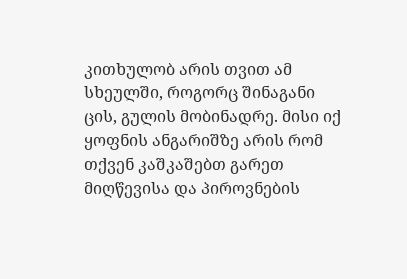კითხულობ არის თვით ამ სხეულში, როგორც შინაგანი ცის, გულის მობინადრე. მისი იქ ყოფნის ანგარიშზე არის რომ თქვენ კაშკაშებთ გარეთ მიღწევისა და პიროვნების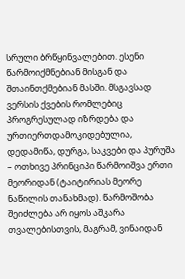სრული ბრწყინვალებით. ესენი წარმოიქმნებიან მისგან და შთაინთქმებიან მასში. მსგავსად ვერსის ქვების რომლებიც პროგრესულად იზრდება და ურთიერთდამოკიდებულია, დედამიწა, დურგა, საკვები და პურუშა – ოთხივე პრინციპი წარმოიშვა ერთი მეორიდან (ტაიტირიას მეორე ნაწილის თანახმად). წარმოშობა შეიძლება არ იყოს აშკარა თვალებისთვის, მაგრამ, ვინაიდან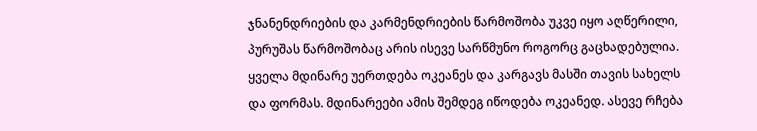ჯნანენდრიების და კარმენდრიების წარმოშობა უკვე იყო აღწერილი, პურუშას წარმოშობაც არის ისევე სარწმუნო როგორც გაცხადებულია. ყველა მდინარე უერთდება ოკეანეს და კარგავს მასში თავის სახელს და ფორმას. მდინარეები ამის შემდეგ იწოდება ოკეანედ. ასევე რჩება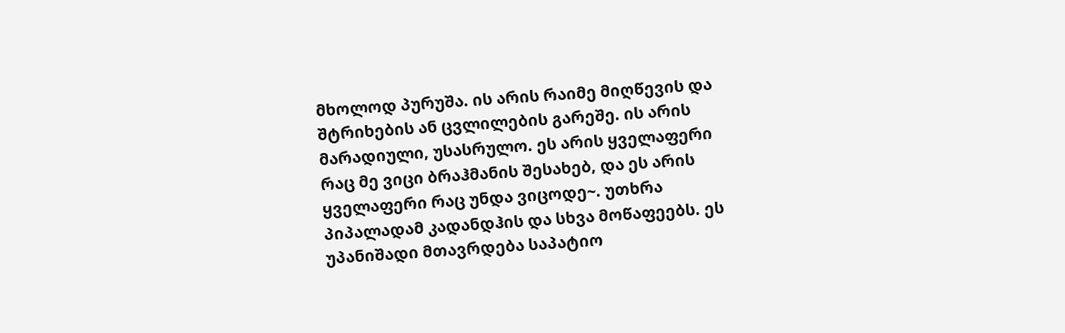მხოლოდ პურუშა. ის არის რაიმე მიღწევის და შტრიხების ან ცვლილების გარეშე. ის არის მარადიული, უსასრულო. ეს არის ყველაფერი რაც მე ვიცი ბრაჰმანის შესახებ, და ეს არის ყველაფერი რაც უნდა ვიცოდე~. უთხრა პიპალადამ კადანდჰის და სხვა მოწაფეებს. ეს უპანიშადი მთავრდება საპატიო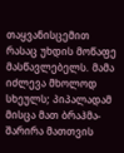თაყვანისცემით რასაც უხდის მოწაფე მასწავლებელს. მამა იძლევა მხოლოდ სხეულს; პიპალადამ მისცა მათ ბრაჰმა-შარირა მათთვის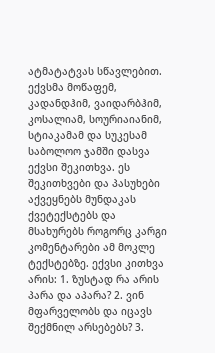ატმატატვას სწავლებით. ექვსმა მოწაფემ, კადანდჰიმ, ვაიდარბჰიმ, კოსალიამ, სოურიაიანიმ, სტიაკამამ და სუკესამ საბოლოო ჯამში დასვა ექვსი შეკითხვა. ეს შეკითხვები და პასუხები აქვეყნებს მუნდაკას ქვეტექსტებს და მსახურებს როგორც კარგი კომენტარები ამ მოკლე ტექსტებზე. ექვსი კითხვა არის: 1. ზუსტად რა არის პარა და აპარა? 2. ვინ მფარველობს და იცავს შექმნილ არსებებს? 3.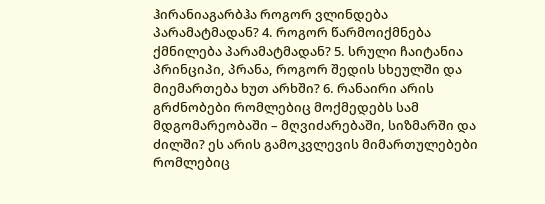ჰირანიაგარბჰა როგორ ვლინდება პარამატმადან? 4. როგორ წარმოიქმნება ქმნილება პარამატმადან? 5. სრული ჩაიტანია პრინციპი, პრანა, როგორ შედის სხეულში და მიემართება ხუთ არხში? 6. რანაირი არის გრძნობები რომლებიც მოქმედებს სამ მდგომარეობაში – მღვიძარებაში, სიზმარში და ძილში? ეს არის გამოკვლევის მიმართულებები რომლებიც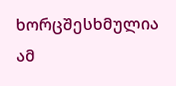ხორცშესხმულია ამ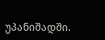უპანიშადში.